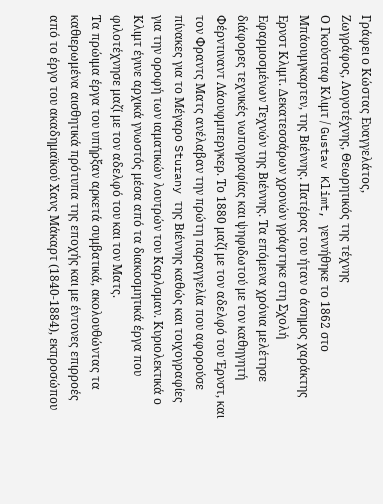Γράφει ο Κώστας Ευαγγελάτος,
Ζωγράφος, Λογοτέχνης, Θεωρητικός της τέχνης
Ο Γκούσταφ Κλιμτ / Gustav Klimt, γεννήθηκε το 1862 στο Μπάουμγκαρτεν, της Βιέννης. Πατέρας του ήταν ο άσημος χαράκτης Ερνστ Κλιμτ. Δεκατεσσάρων χρονών γράφτηκε στη Σχολή Εφαρμοσμένων Τεχνών της Βιέννης. Τα επόμενα χρόνια μελέτησε διάφορες τεχνικές νωπογραφίας και ψηφιδωτού με τον καθηγητή Φέρντιναντ Λάουφμπεργκερ. Το 1880 μαζί με τον αδελφό του Έρνστ, και τον Φραντς Ματς ανέλαβαν την πρώτη παραγγελία που αφορούσε πίνακες για το Μέγαρο Sturany της Βιέννης καθώς και τοιχογραφίες για την οροφή των ιαματικών λουτρών του Καρλσμαν. Κυριολεκτικά ο Κλιμτ έγινε αρχικά γνωστός μέσα από τα διακοσμητικά έργα που φιλοτέχνησε μαζί με τον αδελφό του και τον Ματς.
Τα πρώιμα έργα του υπήρξαν αρκετά συμβατικά, ακολουθώντας τα καθιερωμένα αισθητικά πρότυπα της εποχής και με έντονες επιρροές από το έργο του ακαδημαϊκού Χανς Μάκαρτ (1840-1884), εκπροσώπου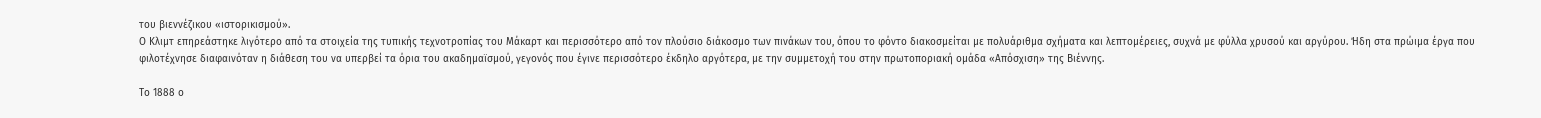του βιεννέζικου «ιστορικισμού».
Ο Κλιμτ επηρεάστηκε λιγότερο από τα στοιχεία της τυπικής τεχνοτροπίας του Μάκαρτ και περισσότερο από τον πλούσιο διάκοσμο των πινάκων του, όπου το φόντο διακοσμείται με πολυάριθμα σχήματα και λεπτομέρειες, συχνά με φύλλα χρυσού και αργύρου. Ήδη στα πρώιμα έργα που φιλοτέχνησε διαφαινόταν η διάθεση του να υπερβεί τα όρια του ακαδημαϊσμού, γεγονός που έγινε περισσότερο έκδηλο αργότερα, με την συμμετοχή του στην πρωτοποριακή ομάδα «Απόσχιση» της Βιέννης.

Το 1888 ο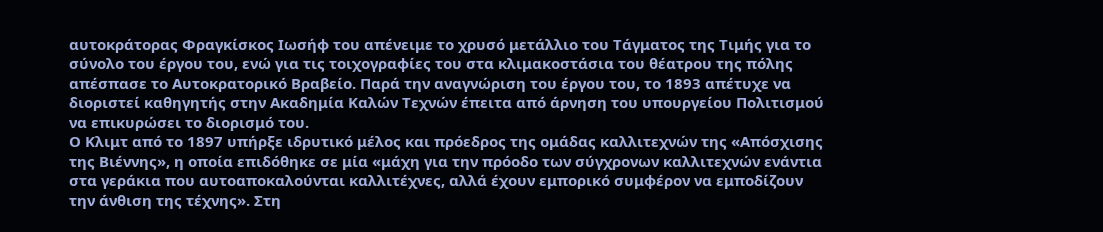αυτοκράτορας Φραγκίσκος Ιωσήφ του απένειμε το χρυσό μετάλλιο του Τάγματος της Τιμής για το σύνολο του έργου του, ενώ για τις τοιχογραφίες του στα κλιμακοστάσια του θέατρου της πόλης απέσπασε το Αυτοκρατορικό Βραβείο. Παρά την αναγνώριση του έργου του, το 1893 απέτυχε να διοριστεί καθηγητής στην Ακαδημία Καλών Τεχνών έπειτα από άρνηση του υπουργείου Πολιτισμού να επικυρώσει το διορισμό του.
Ο Κλιμτ από το 1897 υπήρξε ιδρυτικό μέλος και πρόεδρος της ομάδας καλλιτεχνών της «Απόσχισης της Βιέννης», η οποία επιδόθηκε σε μία «μάχη για την πρόοδο των σύγχρονων καλλιτεχνών ενάντια στα γεράκια που αυτοαποκαλούνται καλλιτέχνες, αλλά έχουν εμπορικό συμφέρον να εμποδίζουν την άνθιση της τέχνης». Στη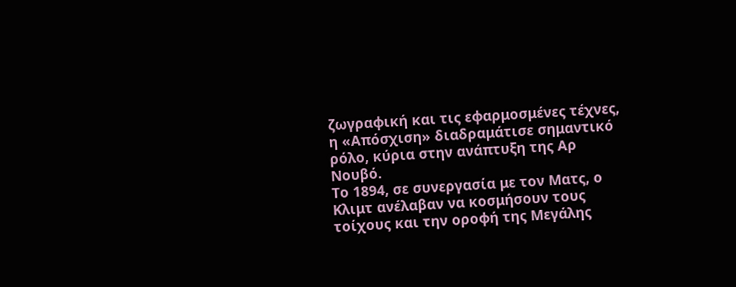ζωγραφική και τις εφαρμοσμένες τέχνες, η «Απόσχιση» διαδραμάτισε σημαντικό ρόλο, κύρια στην ανάπτυξη της Αρ Νουβό.
Το 1894, σε συνεργασία με τον Ματς, ο Κλιμτ ανέλαβαν να κοσμήσουν τους τοίχους και την οροφή της Μεγάλης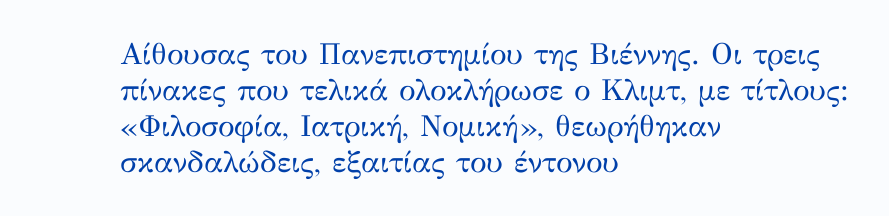Αίθουσας του Πανεπιστημίου της Βιέννης. Οι τρεις πίνακες που τελικά ολοκλήρωσε ο Κλιμτ, με τίτλους: «Φιλοσοφία, Ιατρική, Νομική», θεωρήθηκαν σκανδαλώδεις, εξαιτίας του έντονου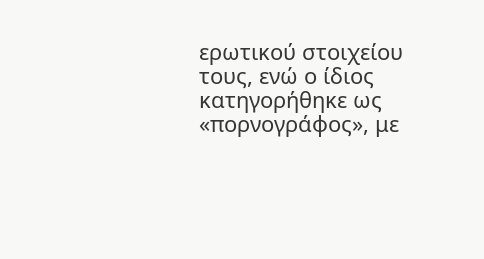ερωτικού στοιχείου τους, ενώ ο ίδιος κατηγορήθηκε ως «πορνογράφος», με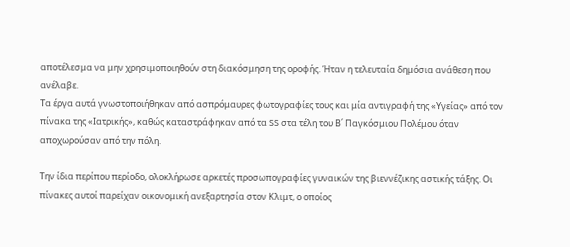αποτέλεσμα να μην χρησιμοποιηθούν στη διακόσμηση της οροφής. Ήταν η τελευταία δημόσια ανάθεση που ανέλαβε.
Τα έργα αυτά γνωστοποιήθηκαν από ασπρόμαυρες φωτογραφίες τους και μία αντιγραφή της «Υγείας» από τον πίνακα της «Ιατρικής», καθώς καταστράφηκαν από τα SS στα τέλη του Β΄ Παγκόσμιου Πολέμου όταν αποχωρούσαν από την πόλη.

Την ίδια περίπου περίοδο, ολοκλήρωσε αρκετές προσωπογραφίες γυναικών της βιεννέζικης αστικής τάξης. Οι πίνακες αυτοί παρείχαν οικονομική ανεξαρτησία στον Κλιμτ, ο οποίος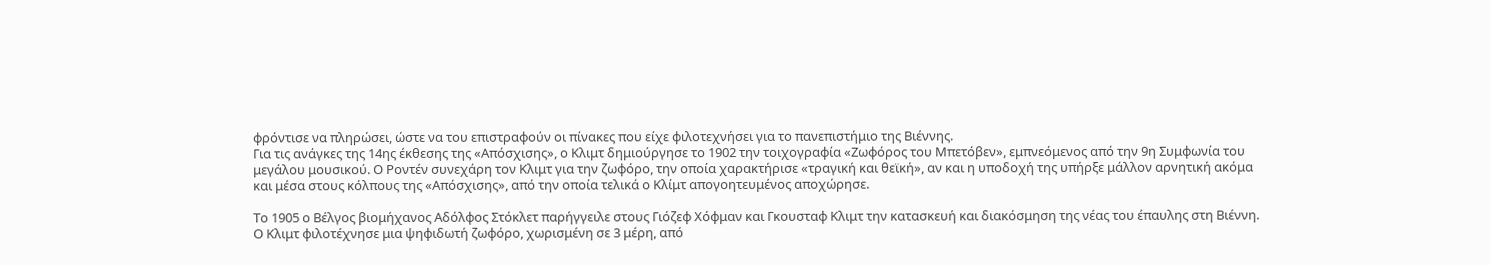φρόντισε να πληρώσει, ώστε να του επιστραφούν οι πίνακες που είχε φιλοτεχνήσει για το πανεπιστήμιο της Βιέννης.
Για τις ανάγκες της 14ης έκθεσης της «Απόσχισης», ο Κλιμτ δημιούργησε το 1902 την τοιχογραφία «Ζωφόρος του Μπετόβεν», εμπνεόμενος από την 9η Συμφωνία του μεγάλου μουσικού. Ο Ροντέν συνεχάρη τον Κλιμτ για την ζωφόρο, την οποία χαρακτήρισε «τραγική και θεϊκή», αν και η υποδοχή της υπήρξε μάλλον αρνητική ακόμα και μέσα στους κόλπους της «Απόσχισης», από την οποία τελικά ο Κλίμτ απογοητευμένος αποχώρησε.

Το 1905 ο Βέλγος βιομήχανος Αδόλφος Στόκλετ παρήγγειλε στους Γιόζεφ Χόφμαν και Γκουσταφ Κλιμτ την κατασκευή και διακόσμηση της νέας του έπαυλης στη Βιέννη. Ο Κλιμτ φιλοτέχνησε μια ψηφιδωτή ζωφόρο, χωρισμένη σε 3 μέρη, από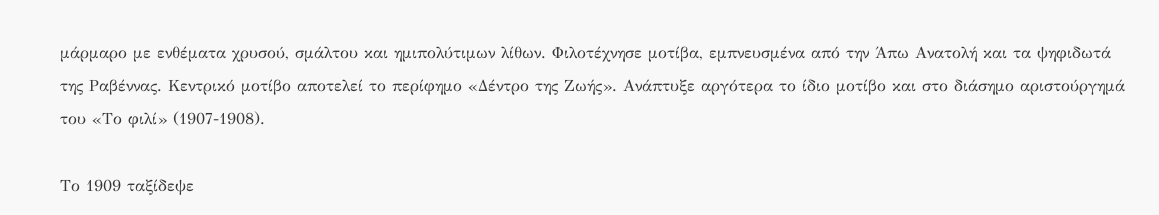μάρμαρο με ενθέματα χρυσού, σμάλτου και ημιπολύτιμων λίθων. Φιλοτέχνησε μοτίβα, εμπνευσμένα από την Άπω Ανατολή και τα ψηφιδωτά της Ραβέννας. Κεντρικό μοτίβο αποτελεί το περίφημο «Δέντρο της Ζωής». Ανάπτυξε αργότερα το ίδιο μοτίβο και στο διάσημο αριστούργημά του «Το φιλί» (1907-1908).

Το 1909 ταξίδεψε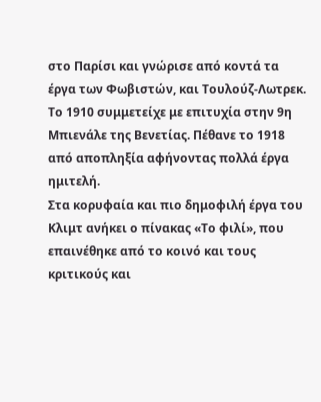στο Παρίσι και γνώρισε από κοντά τα έργα των Φωβιστών, και Τουλούζ-Λωτρεκ. Το 1910 συμμετείχε με επιτυχία στην 9η Μπιενάλε της Βενετίας. Πέθανε το 1918 από αποπληξία αφήνοντας πολλά έργα ημιτελή.
Στα κορυφαία και πιο δημοφιλή έργα του Κλιμτ ανήκει ο πίνακας «Το φιλί», που επαινέθηκε από το κοινό και τους κριτικούς και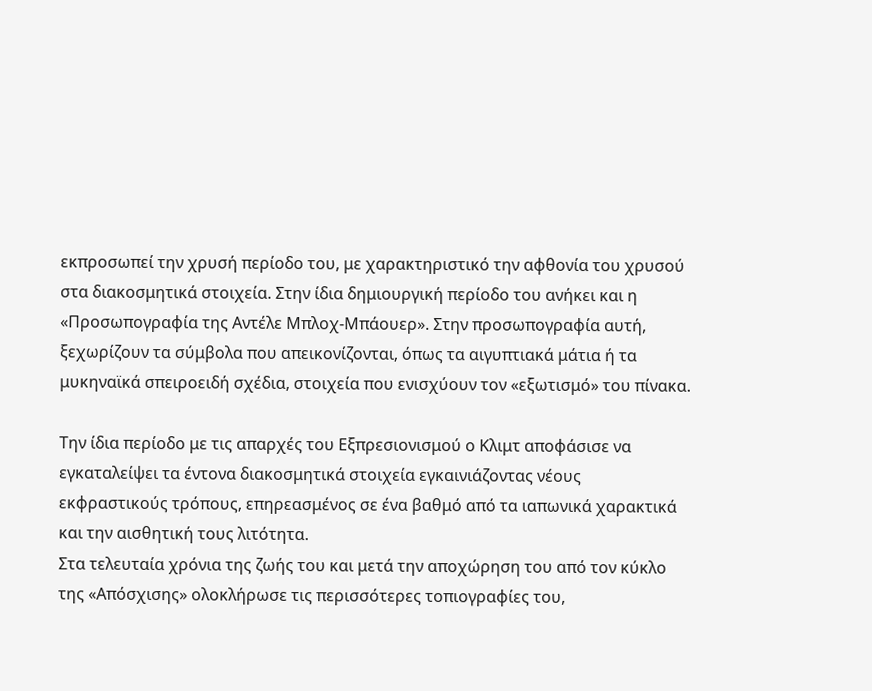εκπροσωπεί την χρυσή περίοδο του, με χαρακτηριστικό την αφθονία του χρυσού στα διακοσμητικά στοιχεία. Στην ίδια δημιουργική περίοδο του ανήκει και η «Προσωπογραφία της Αντέλε Μπλοχ-Μπάουερ». Στην προσωπογραφία αυτή, ξεχωρίζουν τα σύμβολα που απεικονίζονται, όπως τα αιγυπτιακά μάτια ή τα μυκηναϊκά σπειροειδή σχέδια, στοιχεία που ενισχύουν τον «εξωτισμό» του πίνακα.

Την ίδια περίοδο με τις απαρχές του Εξπρεσιονισμού ο Κλιμτ αποφάσισε να εγκαταλείψει τα έντονα διακοσμητικά στοιχεία εγκαινιάζοντας νέους εκφραστικούς τρόπους, επηρεασμένος σε ένα βαθμό από τα ιαπωνικά χαρακτικά και την αισθητική τους λιτότητα.
Στα τελευταία χρόνια της ζωής του και μετά την αποχώρηση του από τον κύκλο της «Απόσχισης» ολοκλήρωσε τις περισσότερες τοπιογραφίες του,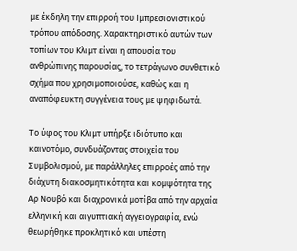με έκδηλη την επιρροή του Ιμπρεσιονιστικού τρόπου απόδοσης. Χαρακτηριστικό αυτών των τοπίων του Κλιμτ είναι η απουσία του ανθρώπινης παρουσίας, το τετράγωνο συνθετικό σχήμα που χρησιμοποιούσε, καθώς και η αναπόφευκτη συγγένεια τους με ψηφιδωτά.

Το ύφος του Κλιμτ υπήρξε ιδιότυπο και καινοτόμο, συνδυάζοντας στοιχεία του Συμβολισμού, με παράλληλες επιρροές από την διάχυτη διακοσμητικότητα και κομψότητα της Αρ Νουβό και διαχρονικά μοτίβα από την αρχαία ελληνική και αιγυπτιακή αγγειογραφία, ενώ θεωρήθηκε προκλητικό και υπέστη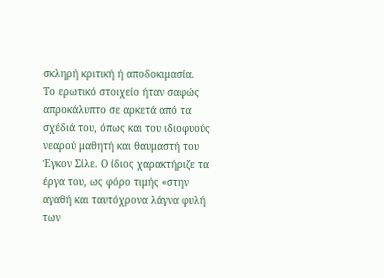σκληρή κριτική ή αποδοκιμασία.
Το ερωτικό στοιχείο ήταν σαφώς απροκάλυπτο σε αρκετά από τα σχέδιά του, όπως και του ιδιοφυούς νεαρού μαθητή και θαυμαστή του Έγκον Σίλε. Ο ίδιος χαρακτήριζε τα έργα του, ως φόρο τιμής «στην αγαθή και ταυτόχρονα λάγνα φυλή των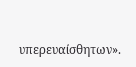υπερευαίσθητων».